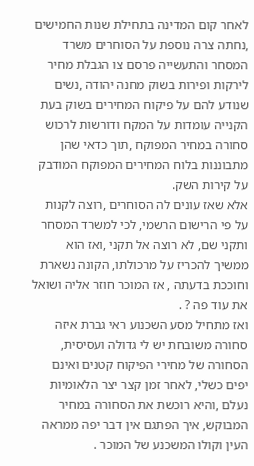לאחר קום המדינה בתחילת שנות החמישים ,נחתה צרה נוספת על הסוחרים משרד המסחר והתעשייה פרסם צו הגבלת מחיר לירקות ופירות בשוק מחנה יהודה ,נשים שנודע להם על פיקוח המחירים בשוק בעת הקנייה עומדות על המקח ודורשות לרכוש סחורה במחיר המפוקח ,תוך כדאי שהן מתבוננות בלוח המחירים המפוקח המודבק על קירות השק.
אלא שאז עונים לה הסוחרים ,רוצה לקנות על פי הרישום הרשמי, לכי למשרד המסחר ותקני שם, לא רוצה אל תקני ,ואז הוא ממשיך להכריז על מרכולתו, הקונה נשארת וחוככת בדעתה , אז המוכר חוזר אליה ושואל את עוד פה ? .
ואז מתחיל מסע השכנוע ראי גברת איזה סחורה משובחת יש לי גדולה ועסיסית, הסחורה של מחירי הפיקוח קטנים ואינם יפים כשלי, לאחר זמן קצר יצר הלאומיות נעלם ,והיא רוכשת את הסחורה במחיר המבוקש, איך הפתגם אין דבר יפה ממראה העין וקולו המשכנע של המוכר .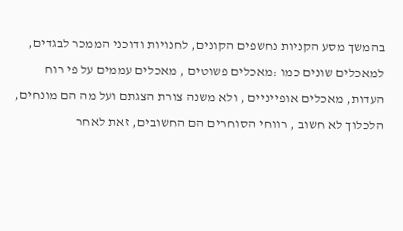בהמשך מסע הקניות נחשפים הקונים, לחנויות ודוכני הממכר לבגדים, למאכלים שונים כמו :מאכלים פשוטים , מאכלים עממים על פי רוח העדות, מאכלים אופייניים , ולא משנה צורת הצגתם ועל מה הם מונחים, הלכלוך לא חשוב , רווחי הסוחרים הם החשובים, זאת לאחר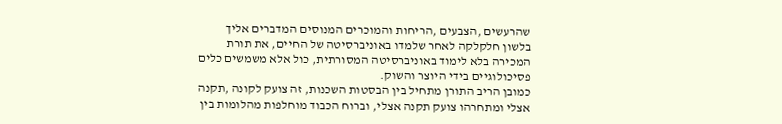שהרעשים ,הצבעים ,הריחות והמוכרים המנוסים המדברים אליך בלשון חלקלקה לאחר שלמדו באוניברסיטה של החיים, את תורת המכירה בלא לימוד באוניברסיטה המסורתית, כול אלא משמשים כלים פסיכולוגיים בידי היוצר והשוק.
כמובן הריב התורן מתחיל בין הבסטות השכנות, זה צועק לקונה ,תקנה אצלי ומתחרהו צועק תקנה אצלי, וברוח הכבוד מוחלפות מהלומות בין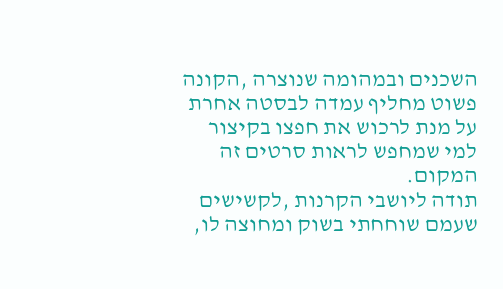השכנים ובמהומה שנוצרה ,הקונה פשוט מחליף עמדה לבסטה אחרת על מנת לרכוש את חפצו בקיצור למי שמחפש לראות סרטים זה המקום.
תודה ליושבי הקרנות ,לקשישים שעמם שוחחתי בשוק ומחוצה לו,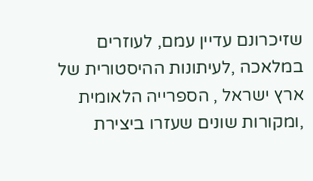שזיכרונם עדיין עמם, לעוזרים במלאכה ,לעיתונות ההיסטורית של ארץ ישראל , הספרייה הלאומית ,ומקורות שונים שעזרו ביצירת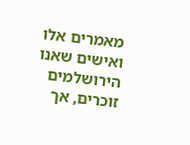מאמרים אלו ואישים שאנו הירושלמים זוכרים, אך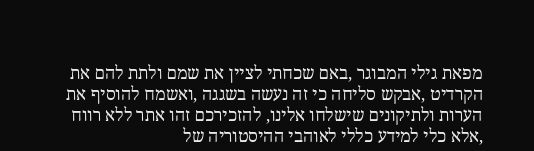מפאת גילי המבוגר ,באם שכחתי לציין את שמם ולתת להם את הקרדיט ,אבקש סליחה כי זה נעשה בשגגה ,ואשמח להוסיף את הערות ולתיקונים שישלחו אלינו, להזכירכם זהו אתר ללא רווח ,אלא כלי למידע כללי לאוהבי ההיסטוריה של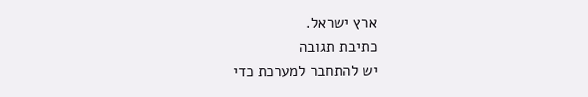ארץ ישראל.
כתיבת תגובה
יש להתחבר למערכת כדי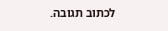לכתוב תגובה.